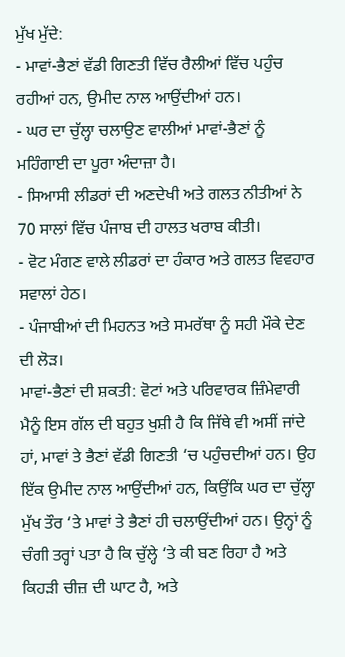ਮੁੱਖ ਮੁੱਦੇ:
- ਮਾਵਾਂ-ਭੈਣਾਂ ਵੱਡੀ ਗਿਣਤੀ ਵਿੱਚ ਰੈਲੀਆਂ ਵਿੱਚ ਪਹੁੰਚ ਰਹੀਆਂ ਹਨ, ਉਮੀਦ ਨਾਲ ਆਉਂਦੀਆਂ ਹਨ।
- ਘਰ ਦਾ ਚੁੱਲ੍ਹਾ ਚਲਾਉਣ ਵਾਲੀਆਂ ਮਾਵਾਂ-ਭੈਣਾਂ ਨੂੰ ਮਹਿੰਗਾਈ ਦਾ ਪੂਰਾ ਅੰਦਾਜ਼ਾ ਹੈ।
- ਸਿਆਸੀ ਲੀਡਰਾਂ ਦੀ ਅਣਦੇਖੀ ਅਤੇ ਗਲਤ ਨੀਤੀਆਂ ਨੇ 70 ਸਾਲਾਂ ਵਿੱਚ ਪੰਜਾਬ ਦੀ ਹਾਲਤ ਖਰਾਬ ਕੀਤੀ।
- ਵੋਟ ਮੰਗਣ ਵਾਲੇ ਲੀਡਰਾਂ ਦਾ ਹੰਕਾਰ ਅਤੇ ਗਲਤ ਵਿਵਹਾਰ ਸਵਾਲਾਂ ਹੇਠ।
- ਪੰਜਾਬੀਆਂ ਦੀ ਮਿਹਨਤ ਅਤੇ ਸਮਰੱਥਾ ਨੂੰ ਸਹੀ ਮੌਕੇ ਦੇਣ ਦੀ ਲੋੜ।
ਮਾਵਾਂ-ਭੈਣਾਂ ਦੀ ਸ਼ਕਤੀ: ਵੋਟਾਂ ਅਤੇ ਪਰਿਵਾਰਕ ਜ਼ਿੰਮੇਵਾਰੀ
ਮੈਨੂੰ ਇਸ ਗੱਲ ਦੀ ਬਹੁਤ ਖੁਸ਼ੀ ਹੈ ਕਿ ਜਿੱਥੇ ਵੀ ਅਸੀਂ ਜਾਂਦੇ ਹਾਂ, ਮਾਵਾਂ ਤੇ ਭੈਣਾਂ ਵੱਡੀ ਗਿਣਤੀ ‘ਚ ਪਹੁੰਚਦੀਆਂ ਹਨ। ਉਹ ਇੱਕ ਉਮੀਦ ਨਾਲ ਆਉਂਦੀਆਂ ਹਨ, ਕਿਉਂਕਿ ਘਰ ਦਾ ਚੁੱਲ੍ਹਾ ਮੁੱਖ ਤੌਰ ‘ਤੇ ਮਾਵਾਂ ਤੇ ਭੈਣਾਂ ਹੀ ਚਲਾਉਂਦੀਆਂ ਹਨ। ਉਨ੍ਹਾਂ ਨੂੰ ਚੰਗੀ ਤਰ੍ਹਾਂ ਪਤਾ ਹੈ ਕਿ ਚੁੱਲ੍ਹੇ ‘ਤੇ ਕੀ ਬਣ ਰਿਹਾ ਹੈ ਅਤੇ ਕਿਹੜੀ ਚੀਜ਼ ਦੀ ਘਾਟ ਹੈ, ਅਤੇ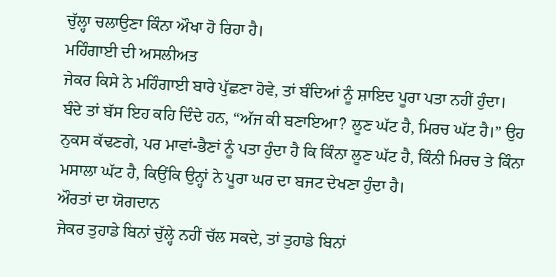ਚੁੱਲ੍ਹਾ ਚਲਾਉਣਾ ਕਿੰਨਾ ਔਖਾ ਹੋ ਰਿਹਾ ਹੈ।
ਮਹਿੰਗਾਈ ਦੀ ਅਸਲੀਅਤ
ਜੇਕਰ ਕਿਸੇ ਨੇ ਮਹਿੰਗਾਈ ਬਾਰੇ ਪੁੱਛਣਾ ਹੋਵੇ, ਤਾਂ ਬੰਦਿਆਂ ਨੂੰ ਸ਼ਾਇਦ ਪੂਰਾ ਪਤਾ ਨਹੀਂ ਹੁੰਦਾ। ਬੰਦੇ ਤਾਂ ਬੱਸ ਇਹ ਕਹਿ ਦਿੰਦੇ ਹਨ, “ਅੱਜ ਕੀ ਬਣਾਇਆ? ਲੂਣ ਘੱਟ ਹੈ, ਮਿਰਚ ਘੱਟ ਹੈ।” ਉਹ ਨੁਕਸ ਕੱਢਣਗੇ, ਪਰ ਮਾਵਾਂ-ਭੈਣਾਂ ਨੂੰ ਪਤਾ ਹੁੰਦਾ ਹੈ ਕਿ ਕਿੰਨਾ ਲੂਣ ਘੱਟ ਹੈ, ਕਿੰਨੀ ਮਿਰਚ ਤੇ ਕਿੰਨਾ ਮਸਾਲਾ ਘੱਟ ਹੈ, ਕਿਉਂਕਿ ਉਨ੍ਹਾਂ ਨੇ ਪੂਰਾ ਘਰ ਦਾ ਬਜਟ ਦੇਖਣਾ ਹੁੰਦਾ ਹੈ।
ਔਰਤਾਂ ਦਾ ਯੋਗਦਾਨ
ਜੇਕਰ ਤੁਹਾਡੇ ਬਿਨਾਂ ਚੁੱਲ੍ਹੇ ਨਹੀਂ ਚੱਲ ਸਕਦੇ, ਤਾਂ ਤੁਹਾਡੇ ਬਿਨਾਂ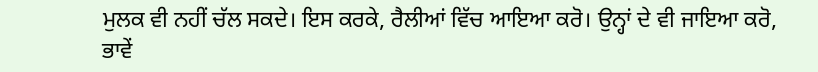ਮੁਲਕ ਵੀ ਨਹੀਂ ਚੱਲ ਸਕਦੇ। ਇਸ ਕਰਕੇ, ਰੈਲੀਆਂ ਵਿੱਚ ਆਇਆ ਕਰੋ। ਉਨ੍ਹਾਂ ਦੇ ਵੀ ਜਾਇਆ ਕਰੋ, ਭਾਵੇਂ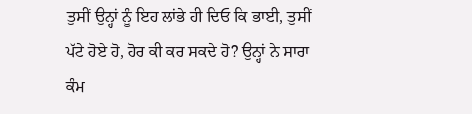ਤੁਸੀਂ ਉਨ੍ਹਾਂ ਨੂੰ ਇਹ ਲਾਂਭੇ ਹੀ ਦਿਓ ਕਿ ਭਾਈ, ਤੁਸੀਂ ਪੱਟੇ ਹੋਏ ਹੋ, ਹੋਰ ਕੀ ਕਰ ਸਕਦੇ ਹੋ? ਉਨ੍ਹਾਂ ਨੇ ਸਾਰਾ ਕੰਮ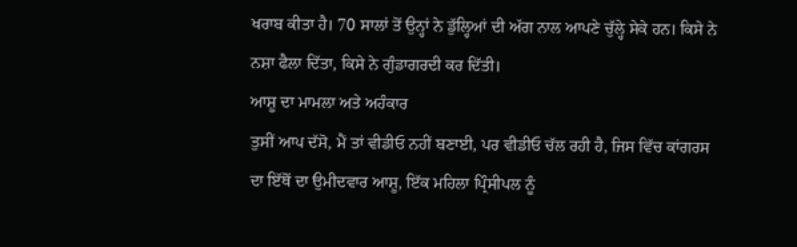ਖਰਾਬ ਕੀਤਾ ਹੈ। 70 ਸਾਲਾਂ ਤੋਂ ਉਨ੍ਹਾਂ ਨੇ ਡੁੱਲ੍ਹਿਆਂ ਦੀ ਅੱਗ ਨਾਲ ਆਪਣੇ ਚੁੱਲ੍ਹੇ ਸੇਕੇ ਹਨ। ਕਿਸੇ ਨੇ ਨਸ਼ਾ ਫੈਲਾ ਦਿੱਤਾ, ਕਿਸੇ ਨੇ ਗੁੰਡਾਗਰਦੀ ਕਰ ਦਿੱਤੀ।
ਆਸ਼ੂ ਦਾ ਮਾਮਲਾ ਅਤੇ ਅਹੰਕਾਰ
ਤੁਸੀਂ ਆਪ ਦੱਸੋ, ਮੈਂ ਤਾਂ ਵੀਡੀਓ ਨਹੀਂ ਬਣਾਈ, ਪਰ ਵੀਡੀਓ ਚੱਲ ਰਹੀ ਹੈ, ਜਿਸ ਵਿੱਚ ਕਾਂਗਰਸ ਦਾ ਇੱਥੋਂ ਦਾ ਉਮੀਦਵਾਰ ਆਸ਼ੂ, ਇੱਕ ਮਹਿਲਾ ਪ੍ਰਿੰਸੀਪਲ ਨੂੰ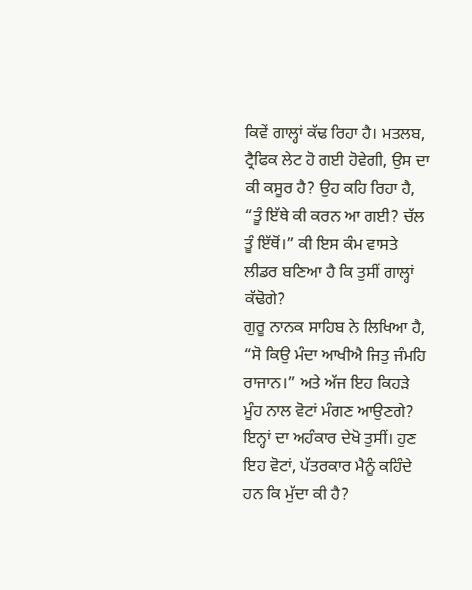ਕਿਵੇਂ ਗਾਲ੍ਹਾਂ ਕੱਢ ਰਿਹਾ ਹੈ। ਮਤਲਬ, ਟ੍ਰੈਫਿਕ ਲੇਟ ਹੋ ਗਈ ਹੋਵੇਗੀ, ਉਸ ਦਾ ਕੀ ਕਸੂਰ ਹੈ? ਉਹ ਕਹਿ ਰਿਹਾ ਹੈ, “ਤੂੰ ਇੱਥੇ ਕੀ ਕਰਨ ਆ ਗਈ? ਚੱਲ ਤੂੰ ਇੱਥੋਂ।” ਕੀ ਇਸ ਕੰਮ ਵਾਸਤੇ ਲੀਡਰ ਬਣਿਆ ਹੈ ਕਿ ਤੁਸੀਂ ਗਾਲ੍ਹਾਂ ਕੱਢੋਗੇ?
ਗੁਰੂ ਨਾਨਕ ਸਾਹਿਬ ਨੇ ਲਿਖਿਆ ਹੈ, “ਸੋ ਕਿਉ ਮੰਦਾ ਆਖੀਐ ਜਿਤੁ ਜੰਮਹਿ ਰਾਜਾਨ।” ਅਤੇ ਅੱਜ ਇਹ ਕਿਹੜੇ ਮੂੰਹ ਨਾਲ ਵੋਟਾਂ ਮੰਗਣ ਆਉਣਗੇ? ਇਨ੍ਹਾਂ ਦਾ ਅਹੰਕਾਰ ਦੇਖੋ ਤੁਸੀਂ। ਹੁਣ ਇਹ ਵੋਟਾਂ, ਪੱਤਰਕਾਰ ਮੈਨੂੰ ਕਹਿੰਦੇ ਹਨ ਕਿ ਮੁੱਦਾ ਕੀ ਹੈ?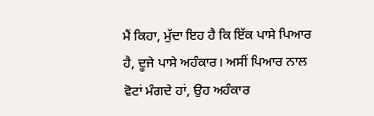ਮੈਂ ਕਿਹਾ, ਮੁੱਦਾ ਇਹ ਹੈ ਕਿ ਇੱਕ ਪਾਸੇ ਪਿਆਰ ਹੈ, ਦੂਜੇ ਪਾਸੇ ਅਹੰਕਾਰ। ਅਸੀਂ ਪਿਆਰ ਨਾਲ ਵੋਟਾਂ ਮੰਗਦੇ ਹਾਂ, ਉਹ ਅਹੰਕਾਰ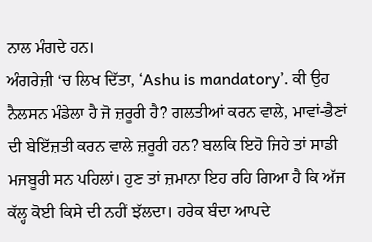ਨਾਲ ਮੰਗਦੇ ਹਨ।
ਅੰਗਰੇਜ਼ੀ ‘ਚ ਲਿਖ ਦਿੱਤਾ, ‘Ashu is mandatory’. ਕੀ ਉਹ ਨੈਲਸਨ ਮੰਡੇਲਾ ਹੈ ਜੋ ਜ਼ਰੂਰੀ ਹੈ? ਗਲਤੀਆਂ ਕਰਨ ਵਾਲੇ, ਮਾਵਾਂ-ਭੈਣਾਂ ਦੀ ਬੇਇੱਜ਼ਤੀ ਕਰਨ ਵਾਲੇ ਜ਼ਰੂਰੀ ਹਨ? ਬਲਕਿ ਇਹੋ ਜਿਹੇ ਤਾਂ ਸਾਡੀ ਮਜਬੂਰੀ ਸਨ ਪਹਿਲਾਂ। ਹੁਣ ਤਾਂ ਜ਼ਮਾਨਾ ਇਹ ਰਹਿ ਗਿਆ ਹੈ ਕਿ ਅੱਜ ਕੱਲ੍ਹ ਕੋਈ ਕਿਸੇ ਦੀ ਨਹੀਂ ਝੱਲਦਾ। ਹਰੇਕ ਬੰਦਾ ਆਪਦੇ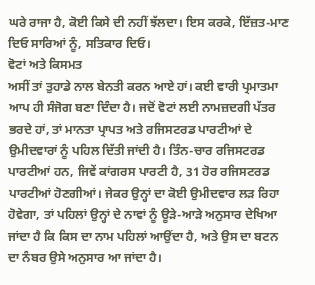ਘਰੇ ਰਾਜਾ ਹੈ, ਕੋਈ ਕਿਸੇ ਦੀ ਨਹੀਂ ਝੱਲਦਾ। ਇਸ ਕਰਕੇ, ਇੱਜ਼ਤ-ਮਾਣ ਦਿਓ ਸਾਰਿਆਂ ਨੂੰ, ਸਤਿਕਾਰ ਦਿਓ।
ਵੋਟਾਂ ਅਤੇ ਕਿਸਮਤ
ਅਸੀਂ ਤਾਂ ਤੁਹਾਡੇ ਨਾਲ ਬੇਨਤੀ ਕਰਨ ਆਏ ਹਾਂ। ਕਈ ਵਾਰੀ ਪ੍ਰਮਾਤਮਾ ਆਪ ਹੀ ਸੰਜੋਗ ਬਣਾ ਦਿੰਦਾ ਹੈ। ਜਦੋਂ ਵੋਟਾਂ ਲਈ ਨਾਮਜ਼ਦਗੀ ਪੱਤਰ ਭਰਦੇ ਹਾਂ, ਤਾਂ ਮਾਨਤਾ ਪ੍ਰਾਪਤ ਅਤੇ ਰਜਿਸਟਰਡ ਪਾਰਟੀਆਂ ਦੇ ਉਮੀਦਵਾਰਾਂ ਨੂੰ ਪਹਿਲ ਦਿੱਤੀ ਜਾਂਦੀ ਹੈ। ਤਿੰਨ-ਚਾਰ ਰਜਿਸਟਰਡ ਪਾਰਟੀਆਂ ਹਨ, ਜਿਵੇਂ ਕਾਂਗਰਸ ਪਾਰਟੀ ਹੈ, 31 ਹੋਰ ਰਜਿਸਟਰਡ ਪਾਰਟੀਆਂ ਹੋਣਗੀਆਂ। ਜੇਕਰ ਉਨ੍ਹਾਂ ਦਾ ਕੋਈ ਉਮੀਦਵਾਰ ਲੜ ਰਿਹਾ ਹੋਵੇਗਾ, ਤਾਂ ਪਹਿਲਾਂ ਉਨ੍ਹਾਂ ਦੇ ਨਾਵਾਂ ਨੂੰ ਊੜੇ-ਆੜੇ ਅਨੁਸਾਰ ਦੇਖਿਆ ਜਾਂਦਾ ਹੈ ਕਿ ਕਿਸ ਦਾ ਨਾਮ ਪਹਿਲਾਂ ਆਉਂਦਾ ਹੈ, ਅਤੇ ਉਸ ਦਾ ਬਟਨ ਦਾ ਨੰਬਰ ਉਸੇ ਅਨੁਸਾਰ ਆ ਜਾਂਦਾ ਹੈ।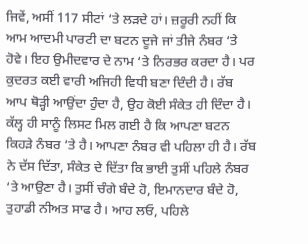ਜਿਵੇਂ, ਅਸੀਂ 117 ਸੀਟਾਂ ‘ਤੇ ਲੜਦੇ ਹਾਂ। ਜ਼ਰੂਰੀ ਨਹੀਂ ਕਿ ਆਮ ਆਦਮੀ ਪਾਰਟੀ ਦਾ ਬਟਨ ਦੂਜੇ ਜਾਂ ਤੀਜੇ ਨੰਬਰ ‘ਤੇ ਹੋਵੇ। ਇਹ ਉਮੀਦਵਾਰ ਦੇ ਨਾਮ ‘ਤੇ ਨਿਰਭਰ ਕਰਦਾ ਹੈ। ਪਰ ਕੁਦਰਤ ਕਈ ਵਾਰੀ ਅਜਿਹੀ ਵਿਧੀ ਬਣਾ ਦਿੰਦੀ ਹੈ। ਰੱਬ ਆਪ ਥੋੜ੍ਹੀ ਆਉਂਦਾ ਹੁੰਦਾ ਹੈ, ਉਹ ਕੋਈ ਸੰਕੇਤ ਹੀ ਦਿੰਦਾ ਹੈ। ਕੱਲ੍ਹ ਹੀ ਸਾਨੂੰ ਲਿਸਟ ਮਿਲ ਗਈ ਹੈ ਕਿ ਆਪਣਾ ਬਟਨ ਕਿਹੜੇ ਨੰਬਰ ‘ਤੇ ਹੈ। ਆਪਣਾ ਨੰਬਰ ਵੀ ਪਹਿਲਾ ਹੀ ਹੈ। ਰੱਬ ਨੇ ਦੱਸ ਦਿੱਤਾ, ਸੰਕੇਤ ਦੇ ਦਿੱਤਾ ਕਿ ਭਾਈ ਤੁਸੀਂ ਪਹਿਲੇ ਨੰਬਰ ‘ਤੇ ਆਉਣਾ ਹੈ। ਤੁਸੀਂ ਚੰਗੇ ਬੰਦੇ ਹੋ, ਇਮਾਨਦਾਰ ਬੰਦੇ ਹੋ, ਤੁਹਾਡੀ ਨੀਅਤ ਸਾਫ ਹੈ। ਆਹ ਲਓ, ਪਹਿਲੇ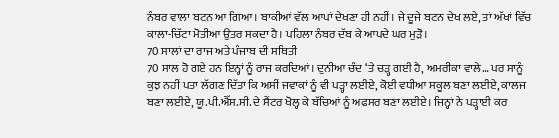ਨੰਬਰ ਵਾਲਾ ਬਟਨ ਆ ਗਿਆ। ਬਾਕੀਆਂ ਵੱਲ ਆਪਾਂ ਦੇਖਣਾ ਹੀ ਨਹੀਂ। ਜੇ ਦੂਜੇ ਬਟਨ ਦੇਖ ਲਏ, ਤਾਂ ਅੱਖਾਂ ਵਿੱਚ ਕਾਲਾ-ਚਿੱਟਾ ਮੋਤੀਆ ਉਤਰ ਸਕਦਾ ਹੈ। ਪਹਿਲਾ ਨੰਬਰ ਦੱਬ ਕੇ ਆਪਦੇ ਘਰ ਮੁੜੋ।
70 ਸਾਲਾਂ ਦਾ ਰਾਜ ਅਤੇ ਪੰਜਾਬ ਦੀ ਸਥਿਤੀ
70 ਸਾਲ ਹੋ ਗਏ ਹਨ ਇਨ੍ਹਾਂ ਨੂੰ ਰਾਜ ਕਰਦਿਆਂ। ਦੁਨੀਆ ਚੰਦ ‘ਤੇ ਚੜ੍ਹ ਗਈ ਹੈ, ਅਮਰੀਕਾ ਵਾਲੇ… ਪਰ ਸਾਨੂੰ ਕੁਝ ਨਹੀਂ ਪਤਾ ਲੱਗਣ ਦਿੱਤਾ ਕਿ ਅਸੀਂ ਜਵਾਕਾਂ ਨੂੰ ਵੀ ਪੜ੍ਹਾ ਲਈਏ, ਕੋਈ ਵਧੀਆ ਸਕੂਲ ਬਣਾ ਲਈਏ, ਕਾਲਜ ਬਣਾ ਲਈਏ, ਯੂ.ਪੀ.ਐੱਸ.ਸੀ. ਦੇ ਸੈਂਟਰ ਖੋਲ੍ਹ ਕੇ ਬੱਚਿਆਂ ਨੂੰ ਅਫਸਰ ਬਣਾ ਲਈਏ। ਜਿਨ੍ਹਾਂ ਨੇ ਪੜ੍ਹਾਈ ਕਰ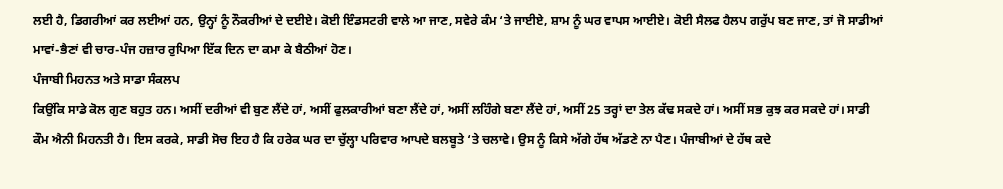ਲਈ ਹੈ, ਡਿਗਰੀਆਂ ਕਰ ਲਈਆਂ ਹਨ, ਉਨ੍ਹਾਂ ਨੂੰ ਨੌਕਰੀਆਂ ਦੇ ਦਈਏ। ਕੋਈ ਇੰਡਸਟਰੀ ਵਾਲੇ ਆ ਜਾਣ, ਸਵੇਰੇ ਕੰਮ ‘ਤੇ ਜਾਈਏ, ਸ਼ਾਮ ਨੂੰ ਘਰ ਵਾਪਸ ਆਈਏ। ਕੋਈ ਸੈਲਫ ਹੈਲਪ ਗਰੁੱਪ ਬਣ ਜਾਣ, ਤਾਂ ਜੋ ਸਾਡੀਆਂ ਮਾਵਾਂ-ਭੈਣਾਂ ਵੀ ਚਾਰ-ਪੰਜ ਹਜ਼ਾਰ ਰੁਪਿਆ ਇੱਕ ਦਿਨ ਦਾ ਕਮਾ ਕੇ ਬੈਠੀਆਂ ਹੋਣ।
ਪੰਜਾਬੀ ਮਿਹਨਤ ਅਤੇ ਸਾਡਾ ਸੰਕਲਪ
ਕਿਉਂਕਿ ਸਾਡੇ ਕੋਲ ਗੁਣ ਬਹੁਤ ਹਨ। ਅਸੀਂ ਦਰੀਆਂ ਵੀ ਬੁਣ ਲੈਂਦੇ ਹਾਂ, ਅਸੀਂ ਫੁਲਕਾਰੀਆਂ ਬਣਾ ਲੈਂਦੇ ਹਾਂ, ਅਸੀਂ ਲਹਿੰਗੇ ਬਣਾ ਲੈਂਦੇ ਹਾਂ, ਅਸੀਂ 25 ਤਰ੍ਹਾਂ ਦਾ ਤੇਲ ਕੱਢ ਸਕਦੇ ਹਾਂ। ਅਸੀਂ ਸਭ ਕੁਝ ਕਰ ਸਕਦੇ ਹਾਂ। ਸਾਡੀ ਕੌਮ ਐਨੀ ਮਿਹਨਤੀ ਹੈ। ਇਸ ਕਰਕੇ, ਸਾਡੀ ਸੋਚ ਇਹ ਹੈ ਕਿ ਹਰੇਕ ਘਰ ਦਾ ਚੁੱਲ੍ਹਾ ਪਰਿਵਾਰ ਆਪਦੇ ਬਲਬੂਤੇ ‘ਤੇ ਚਲਾਵੇ। ਉਸ ਨੂੰ ਕਿਸੇ ਅੱਗੇ ਹੱਥ ਅੱਡਣੇ ਨਾ ਪੈਣ। ਪੰਜਾਬੀਆਂ ਦੇ ਹੱਥ ਕਦੇ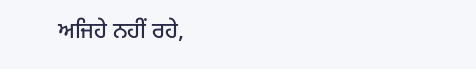ਅਜਿਹੇ ਨਹੀਂ ਰਹੇ,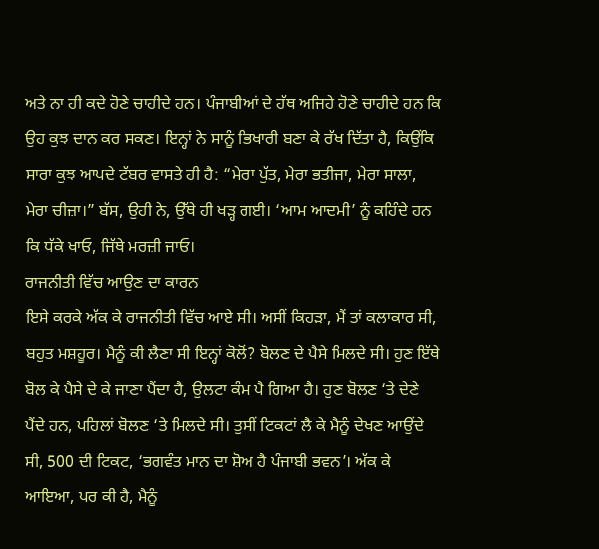ਅਤੇ ਨਾ ਹੀ ਕਦੇ ਹੋਣੇ ਚਾਹੀਦੇ ਹਨ। ਪੰਜਾਬੀਆਂ ਦੇ ਹੱਥ ਅਜਿਹੇ ਹੋਣੇ ਚਾਹੀਦੇ ਹਨ ਕਿ ਉਹ ਕੁਝ ਦਾਨ ਕਰ ਸਕਣ। ਇਨ੍ਹਾਂ ਨੇ ਸਾਨੂੰ ਭਿਖਾਰੀ ਬਣਾ ਕੇ ਰੱਖ ਦਿੱਤਾ ਹੈ, ਕਿਉਂਕਿ ਸਾਰਾ ਕੁਝ ਆਪਦੇ ਟੱਬਰ ਵਾਸਤੇ ਹੀ ਹੈ: “ਮੇਰਾ ਪੁੱਤ, ਮੇਰਾ ਭਤੀਜਾ, ਮੇਰਾ ਸਾਲਾ, ਮੇਰਾ ਚੀਜ਼ਾ।” ਬੱਸ, ਉਹੀ ਨੇ, ਉੱਥੇ ਹੀ ਖੜ੍ਹ ਗਈ। ‘ਆਮ ਆਦਮੀ’ ਨੂੰ ਕਹਿੰਦੇ ਹਨ ਕਿ ਧੱਕੇ ਖਾਓ, ਜਿੱਥੇ ਮਰਜ਼ੀ ਜਾਓ।
ਰਾਜਨੀਤੀ ਵਿੱਚ ਆਉਣ ਦਾ ਕਾਰਨ
ਇਸੇ ਕਰਕੇ ਅੱਕ ਕੇ ਰਾਜਨੀਤੀ ਵਿੱਚ ਆਏ ਸੀ। ਅਸੀਂ ਕਿਹੜਾ, ਮੈਂ ਤਾਂ ਕਲਾਕਾਰ ਸੀ, ਬਹੁਤ ਮਸ਼ਹੂਰ। ਮੈਨੂੰ ਕੀ ਲੈਣਾ ਸੀ ਇਨ੍ਹਾਂ ਕੋਲੋਂ? ਬੋਲਣ ਦੇ ਪੈਸੇ ਮਿਲਦੇ ਸੀ। ਹੁਣ ਇੱਥੇ ਬੋਲ ਕੇ ਪੈਸੇ ਦੇ ਕੇ ਜਾਣਾ ਪੈਂਦਾ ਹੈ, ਉਲਟਾ ਕੰਮ ਪੈ ਗਿਆ ਹੈ। ਹੁਣ ਬੋਲਣ ‘ਤੇ ਦੇਣੇ ਪੈਂਦੇ ਹਨ, ਪਹਿਲਾਂ ਬੋਲਣ ‘ਤੇ ਮਿਲਦੇ ਸੀ। ਤੁਸੀਂ ਟਿਕਟਾਂ ਲੈ ਕੇ ਮੈਨੂੰ ਦੇਖਣ ਆਉਂਦੇ ਸੀ, 500 ਦੀ ਟਿਕਟ, ‘ਭਗਵੰਤ ਮਾਨ ਦਾ ਸ਼ੋਅ ਹੈ ਪੰਜਾਬੀ ਭਵਨ’। ਅੱਕ ਕੇ ਆਇਆ, ਪਰ ਕੀ ਹੈ, ਮੈਨੂੰ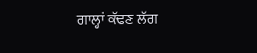ਗਾਲ੍ਹਾਂ ਕੱਢਣ ਲੱਗ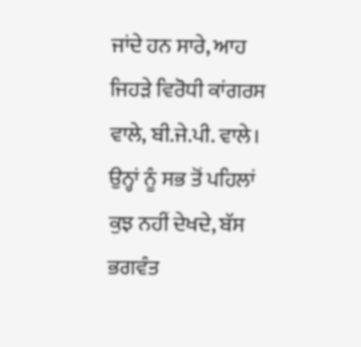ਜਾਂਦੇ ਹਨ ਸਾਰੇ, ਆਹ ਜਿਹੜੇ ਵਿਰੋਧੀ ਕਾਂਗਰਸ ਵਾਲੇ, ਬੀ.ਜੇ.ਪੀ. ਵਾਲੇ। ਉਨ੍ਹਾਂ ਨੂੰ ਸਭ ਤੋਂ ਪਹਿਲਾਂ ਕੁਝ ਨਹੀਂ ਦੇਖਦੇ, ਬੱਸ ਭਗਵੰਤ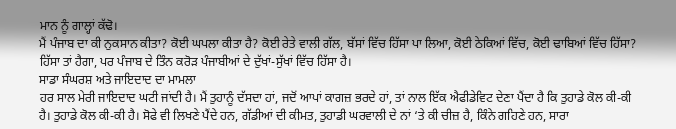ਮਾਨ ਨੂੰ ਗਾਲ੍ਹਾਂ ਕੱਢੋ।
ਮੈਂ ਪੰਜਾਬ ਦਾ ਕੀ ਨੁਕਸਾਨ ਕੀਤਾ? ਕੋਈ ਘਪਲਾ ਕੀਤਾ ਹੈ? ਕੋਈ ਰੇਤੇ ਵਾਲੀ ਗੱਲ, ਬੱਸਾਂ ਵਿੱਚ ਹਿੱਸਾ ਪਾ ਲਿਆ, ਕੋਈ ਠੇਕਿਆਂ ਵਿੱਚ, ਕੋਈ ਢਾਬਿਆਂ ਵਿੱਚ ਹਿੱਸਾ? ਹਿੱਸਾ ਤਾਂ ਹੈਗਾ, ਪਰ ਪੰਜਾਬ ਦੇ ਤਿੰਨ ਕਰੋੜ ਪੰਜਾਬੀਆਂ ਦੇ ਦੁੱਖਾਂ-ਸੁੱਖਾਂ ਵਿੱਚ ਹਿੱਸਾ ਹੈ।
ਸਾਡਾ ਸੰਘਰਸ਼ ਅਤੇ ਜਾਇਦਾਦ ਦਾ ਮਾਮਲਾ
ਹਰ ਸਾਲ ਮੇਰੀ ਜਾਇਦਾਦ ਘਟੀ ਜਾਂਦੀ ਹੈ। ਮੈਂ ਤੁਹਾਨੂੰ ਦੱਸਦਾ ਹਾਂ, ਜਦੋਂ ਆਪਾਂ ਕਾਗਜ਼ ਭਰਦੇ ਹਾਂ, ਤਾਂ ਨਾਲ ਇੱਕ ਐਫੀਡੇਵਿਟ ਦੇਣਾ ਪੈਂਦਾ ਹੈ ਕਿ ਤੁਹਾਡੇ ਕੋਲ ਕੀ-ਕੀ ਹੈ। ਤੁਹਾਡੇ ਕੋਲ ਕੀ-ਕੀ ਹੈ। ਸੋਫੇ ਵੀ ਲਿਖਣੇ ਪੈਂਦੇ ਹਨ, ਗੱਡੀਆਂ ਦੀ ਕੀਮਤ, ਤੁਹਾਡੀ ਘਰਵਾਲੀ ਦੇ ਨਾਂ ‘ਤੇ ਕੀ ਚੀਜ਼ ਹੈ, ਕਿੰਨੇ ਗਹਿਣੇ ਹਨ, ਸਾਰਾ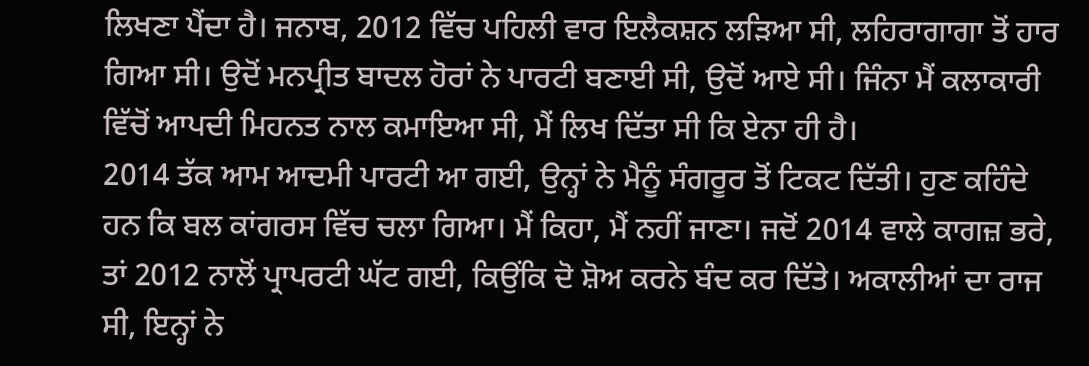ਲਿਖਣਾ ਪੈਂਦਾ ਹੈ। ਜਨਾਬ, 2012 ਵਿੱਚ ਪਹਿਲੀ ਵਾਰ ਇਲੈਕਸ਼ਨ ਲੜਿਆ ਸੀ, ਲਹਿਰਾਗਾਗਾ ਤੋਂ ਹਾਰ ਗਿਆ ਸੀ। ਉਦੋਂ ਮਨਪ੍ਰੀਤ ਬਾਦਲ ਹੋਰਾਂ ਨੇ ਪਾਰਟੀ ਬਣਾਈ ਸੀ, ਉਦੋਂ ਆਏ ਸੀ। ਜਿੰਨਾ ਮੈਂ ਕਲਾਕਾਰੀ ਵਿੱਚੋਂ ਆਪਦੀ ਮਿਹਨਤ ਨਾਲ ਕਮਾਇਆ ਸੀ, ਮੈਂ ਲਿਖ ਦਿੱਤਾ ਸੀ ਕਿ ਏਨਾ ਹੀ ਹੈ।
2014 ਤੱਕ ਆਮ ਆਦਮੀ ਪਾਰਟੀ ਆ ਗਈ, ਉਨ੍ਹਾਂ ਨੇ ਮੈਨੂੰ ਸੰਗਰੂਰ ਤੋਂ ਟਿਕਟ ਦਿੱਤੀ। ਹੁਣ ਕਹਿੰਦੇ ਹਨ ਕਿ ਬਲ ਕਾਂਗਰਸ ਵਿੱਚ ਚਲਾ ਗਿਆ। ਮੈਂ ਕਿਹਾ, ਮੈਂ ਨਹੀਂ ਜਾਣਾ। ਜਦੋਂ 2014 ਵਾਲੇ ਕਾਗਜ਼ ਭਰੇ, ਤਾਂ 2012 ਨਾਲੋਂ ਪ੍ਰਾਪਰਟੀ ਘੱਟ ਗਈ, ਕਿਉਂਕਿ ਦੋ ਸ਼ੋਅ ਕਰਨੇ ਬੰਦ ਕਰ ਦਿੱਤੇ। ਅਕਾਲੀਆਂ ਦਾ ਰਾਜ ਸੀ, ਇਨ੍ਹਾਂ ਨੇ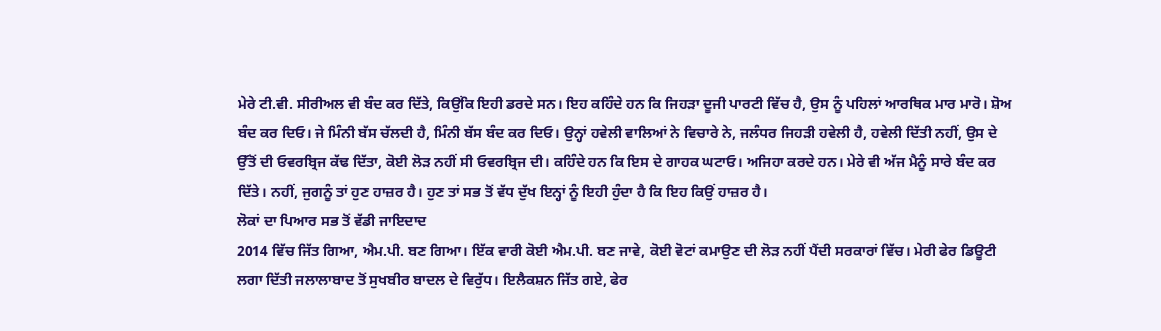ਮੇਰੇ ਟੀ.ਵੀ. ਸੀਰੀਅਲ ਵੀ ਬੰਦ ਕਰ ਦਿੱਤੇ, ਕਿਉਂਕਿ ਇਹੀ ਡਰਦੇ ਸਨ। ਇਹ ਕਹਿੰਦੇ ਹਨ ਕਿ ਜਿਹੜਾ ਦੂਜੀ ਪਾਰਟੀ ਵਿੱਚ ਹੈ, ਉਸ ਨੂੰ ਪਹਿਲਾਂ ਆਰਥਿਕ ਮਾਰ ਮਾਰੋ। ਸ਼ੋਅ ਬੰਦ ਕਰ ਦਿਓ। ਜੇ ਮਿੰਨੀ ਬੱਸ ਚੱਲਦੀ ਹੈ, ਮਿੰਨੀ ਬੱਸ ਬੰਦ ਕਰ ਦਿਓ। ਉਨ੍ਹਾਂ ਹਵੇਲੀ ਵਾਲਿਆਂ ਨੇ ਵਿਚਾਰੇ ਨੇ, ਜਲੰਧਰ ਜਿਹੜੀ ਹਵੇਲੀ ਹੈ, ਹਵੇਲੀ ਦਿੱਤੀ ਨਹੀਂ, ਉਸ ਦੇ ਉੱਤੋਂ ਦੀ ਓਵਰਬ੍ਰਿਜ ਕੱਢ ਦਿੱਤਾ, ਕੋਈ ਲੋੜ ਨਹੀਂ ਸੀ ਓਵਰਬ੍ਰਿਜ ਦੀ। ਕਹਿੰਦੇ ਹਨ ਕਿ ਇਸ ਦੇ ਗਾਹਕ ਘਟਾਓ। ਅਜਿਹਾ ਕਰਦੇ ਹਨ। ਮੇਰੇ ਵੀ ਅੱਜ ਮੈਨੂੰ ਸਾਰੇ ਬੰਦ ਕਰ ਦਿੱਤੇ। ਨਹੀਂ, ਜੁਗਨੂੰ ਤਾਂ ਹੁਣ ਹਾਜ਼ਰ ਹੈ। ਹੁਣ ਤਾਂ ਸਭ ਤੋਂ ਵੱਧ ਦੁੱਖ ਇਨ੍ਹਾਂ ਨੂੰ ਇਹੀ ਹੁੰਦਾ ਹੈ ਕਿ ਇਹ ਕਿਉਂ ਹਾਜ਼ਰ ਹੈ।
ਲੋਕਾਂ ਦਾ ਪਿਆਰ ਸਭ ਤੋਂ ਵੱਡੀ ਜਾਇਦਾਦ
2014 ਵਿੱਚ ਜਿੱਤ ਗਿਆ, ਐਮ.ਪੀ. ਬਣ ਗਿਆ। ਇੱਕ ਵਾਰੀ ਕੋਈ ਐਮ.ਪੀ. ਬਣ ਜਾਵੇ, ਕੋਈ ਵੋਟਾਂ ਕਮਾਉਣ ਦੀ ਲੋੜ ਨਹੀਂ ਪੈਂਦੀ ਸਰਕਾਰਾਂ ਵਿੱਚ। ਮੇਰੀ ਫੇਰ ਡਿਊਟੀ ਲਗਾ ਦਿੱਤੀ ਜਲਾਲਾਬਾਦ ਤੋਂ ਸੁਖਬੀਰ ਬਾਦਲ ਦੇ ਵਿਰੁੱਧ। ਇਲੈਕਸ਼ਨ ਜਿੱਤ ਗਏ, ਫੇਰ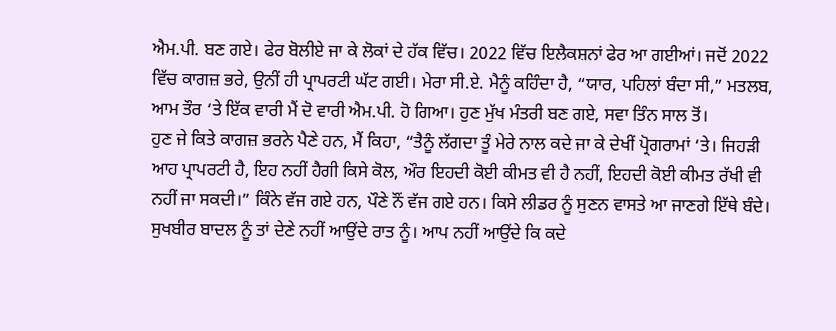ਐਮ.ਪੀ. ਬਣ ਗਏ। ਫੇਰ ਬੋਲੀਏ ਜਾ ਕੇ ਲੋਕਾਂ ਦੇ ਹੱਕ ਵਿੱਚ। 2022 ਵਿੱਚ ਇਲੈਕਸ਼ਨਾਂ ਫੇਰ ਆ ਗਈਆਂ। ਜਦੋਂ 2022 ਵਿੱਚ ਕਾਗਜ਼ ਭਰੇ, ਉਨੀਂ ਹੀ ਪ੍ਰਾਪਰਟੀ ਘੱਟ ਗਈ। ਮੇਰਾ ਸੀ.ਏ. ਮੈਨੂੰ ਕਹਿੰਦਾ ਹੈ, “ਯਾਰ, ਪਹਿਲਾਂ ਬੰਦਾ ਸੀ,” ਮਤਲਬ, ਆਮ ਤੌਰ ‘ਤੇ ਇੱਕ ਵਾਰੀ ਮੈਂ ਦੋ ਵਾਰੀ ਐਮ.ਪੀ. ਹੋ ਗਿਆ। ਹੁਣ ਮੁੱਖ ਮੰਤਰੀ ਬਣ ਗਏ, ਸਵਾ ਤਿੰਨ ਸਾਲ ਤੋਂ।
ਹੁਣ ਜੇ ਕਿਤੇ ਕਾਗਜ਼ ਭਰਨੇ ਪੈਣੇ ਹਨ, ਮੈਂ ਕਿਹਾ, “ਤੈਨੂੰ ਲੱਗਦਾ ਤੂੰ ਮੇਰੇ ਨਾਲ ਕਦੇ ਜਾ ਕੇ ਦੇਖੀਂ ਪ੍ਰੋਗਰਾਮਾਂ ‘ਤੇ। ਜਿਹੜੀ ਆਹ ਪ੍ਰਾਪਰਟੀ ਹੈ, ਇਹ ਨਹੀਂ ਹੈਗੀ ਕਿਸੇ ਕੋਲ, ਔਰ ਇਹਦੀ ਕੋਈ ਕੀਮਤ ਵੀ ਹੈ ਨਹੀਂ, ਇਹਦੀ ਕੋਈ ਕੀਮਤ ਰੱਖੀ ਵੀ ਨਹੀਂ ਜਾ ਸਕਦੀ।” ਕਿੰਨੇ ਵੱਜ ਗਏ ਹਨ, ਪੌਣੇ ਨੌਂ ਵੱਜ ਗਏ ਹਨ। ਕਿਸੇ ਲੀਡਰ ਨੂੰ ਸੁਣਨ ਵਾਸਤੇ ਆ ਜਾਣਗੇ ਇੱਥੇ ਬੰਦੇ। ਸੁਖਬੀਰ ਬਾਦਲ ਨੂੰ ਤਾਂ ਦੇਣੇ ਨਹੀਂ ਆਉਂਦੇ ਰਾਤ ਨੂੰ। ਆਪ ਨਹੀਂ ਆਉਂਦੇ ਕਿ ਕਦੇ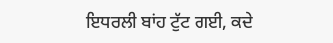ਇਧਰਲੀ ਬਾਂਹ ਟੁੱਟ ਗਈ, ਕਦੇ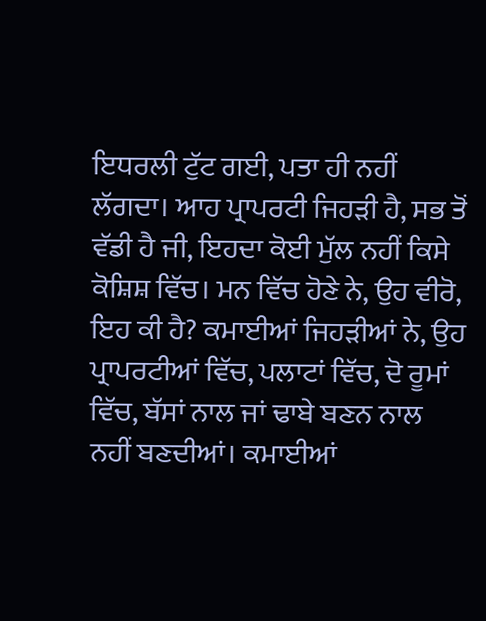ਇਧਰਲੀ ਟੁੱਟ ਗਈ, ਪਤਾ ਹੀ ਨਹੀਂ ਲੱਗਦਾ। ਆਹ ਪ੍ਰਾਪਰਟੀ ਜਿਹੜੀ ਹੈ, ਸਭ ਤੋਂ ਵੱਡੀ ਹੈ ਜੀ, ਇਹਦਾ ਕੋਈ ਮੁੱਲ ਨਹੀਂ ਕਿਸੇ ਕੋਸ਼ਿਸ਼ ਵਿੱਚ। ਮਨ ਵਿੱਚ ਹੋਣੇ ਨੇ, ਉਹ ਵੀਰੋ, ਇਹ ਕੀ ਹੈ? ਕਮਾਈਆਂ ਜਿਹੜੀਆਂ ਨੇ, ਉਹ ਪ੍ਰਾਪਰਟੀਆਂ ਵਿੱਚ, ਪਲਾਟਾਂ ਵਿੱਚ, ਦੋ ਰੂਮਾਂ ਵਿੱਚ, ਬੱਸਾਂ ਨਾਲ ਜਾਂ ਢਾਬੇ ਬਣਨ ਨਾਲ ਨਹੀਂ ਬਣਦੀਆਂ। ਕਮਾਈਆਂ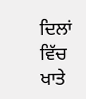ਦਿਲਾਂ ਵਿੱਚ ਖਾਤੇ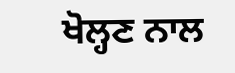ਖੋਲ੍ਹਣ ਨਾਲ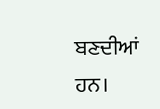ਬਣਦੀਆਂ ਹਨ।